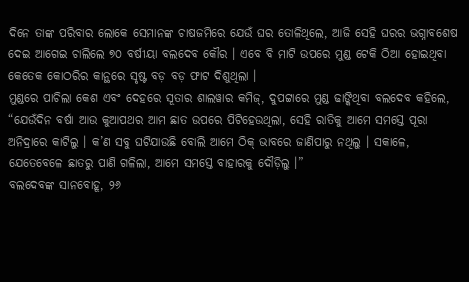ଦିନେ ତାଙ୍କ ପରିବାର ଲୋକେ ସେମାନଙ୍କ ଚାଷଜମିରେ ଯେଉଁ ଘର ତୋଳିଥିଲେ, ଆଜି ସେହି ଘରର ଭଗ୍ନାବଶେଷ ଦେଇ ଆଗେଇ ଚାଲିଲେ ୭୦ ବର୍ଷୀୟା ବଲଦେବ କୌର । ଏବେ ବି ମାଟି ଉପରେ ମୁଣ୍ଡ ଟେକି ଠିଆ ହୋଇଥିବା କେତେକ କୋଠରିର କାନ୍ଥରେ ସୃଷ୍ଟ ବଡ଼ ବଡ଼ ଫାଟ ଦିଶୁଥିଲା ।
ମୁଣ୍ଡରେ ପାଚିଲା କେଶ ଏବଂ ଦେହରେ ସୂତାର ଶାଲୱାର କମିଜ୍, ଦୁପଟ୍ଟାରେ ମୁଣ୍ଡ ଢାଙ୍କିଥିବା ବଲଦେବ କହିଲେ, “ଯେଉଁଦିନ ବର୍ଷା ଆଉ କୁଆପଥର ଆମ ଛାତ ଉପରେ ପିଟିହେଉଥିଲା, ସେହି ରାତିକୁ ଆମେ ସମସ୍ତେ ପୂରା ଅନିଦ୍ରାରେ କାଟିଲୁ । କ’ଣ ସବୁ ଘଟିଯାଉଛି ବୋଲି ଆମେ ଠିକ୍ ଭାବରେ ଜାଣିପାରୁ ନଥିଲୁ । ସକାଳେ, ଯେତେବେଳେ ଛାତରୁ ପାଣି ଗଳିଲା, ଆମେ ସମସ୍ତେ ବାହାରକୁ ଦୌଡ଼ିଲୁ ।”
ବଲଦେବଙ୍କ ସାନବୋହୂ, ୨୬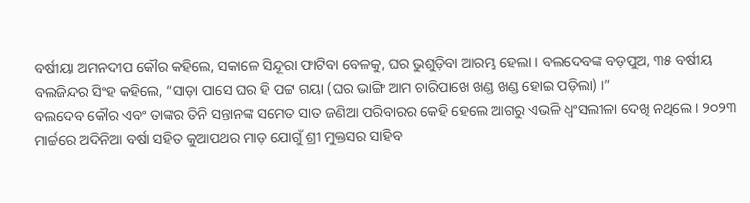ବର୍ଷୀୟା ଅମନଦୀପ କୌର କହିଲେ, ସକାଳେ ସିନ୍ଦୂରା ଫାଟିବା ବେଳକୁ, ଘର ଭୁଶୁଡ଼ିବା ଆରମ୍ଭ ହେଲା । ବଲଦେବଙ୍କ ବଡ଼ପୁଅ, ୩୫ ବର୍ଷୀୟ ବଲଜିନ୍ଦର ସିଂହ କହିଲେ, “ସାଡ଼ା ପାସେ ଘର ହି ପଟ୍ଟ ଗୟା (ଘର ଭାଙ୍ଗି ଆମ ଚାରିପାଖେ ଖଣ୍ଡ ଖଣ୍ଡ ହୋଇ ପଡ଼ିଲା) ।”
ବଲଦେବ କୌର ଏବଂ ତାଙ୍କର ତିନି ସନ୍ତାନଙ୍କ ସମେତ ସାତ ଜଣିଆ ପରିବାରର କେହି ହେଲେ ଆଗରୁ ଏଭଳି ଧ୍ୱଂସଲୀଳା ଦେଖି ନଥିଲେ । ୨୦୨୩ ମାର୍ଚ୍ଚରେ ଅଦିନିଆ ବର୍ଷା ସହିତ କୁଆପଥର ମାଡ଼ ଯୋଗୁଁ ଶ୍ରୀ ମୁକ୍ତସର ସାହିବ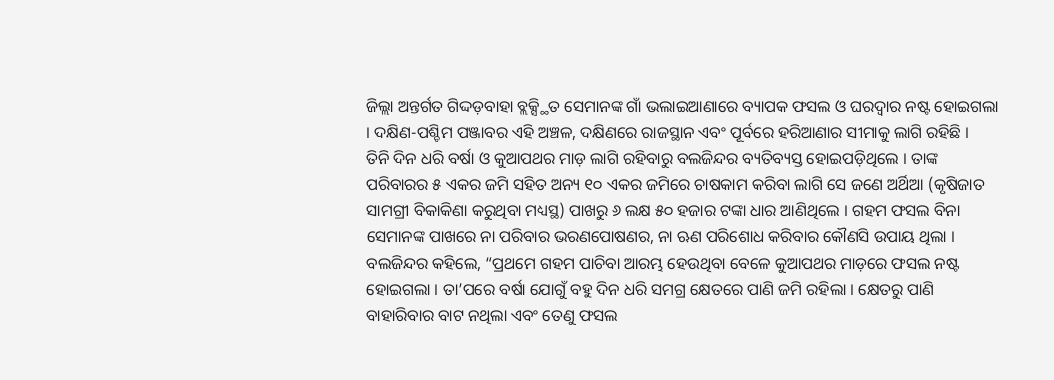ଜିଲ୍ଲା ଅନ୍ତର୍ଗତ ଗିଦ୍ଦଡ଼ବାହା ବ୍ଲକ୍ସ୍ଥିତ ସେମାନଙ୍କ ଗାଁ ଭଲାଇଆଣାରେ ବ୍ୟାପକ ଫସଲ ଓ ଘରଦ୍ୱାର ନଷ୍ଟ ହୋଇଗଲା । ଦକ୍ଷିଣ-ପଶ୍ଚିମ ପଞ୍ଜାବର ଏହି ଅଞ୍ଚଳ, ଦକ୍ଷିଣରେ ରାଜସ୍ଥାନ ଏବଂ ପୂର୍ବରେ ହରିଆଣାର ସୀମାକୁ ଲାଗି ରହିଛି ।
ତିନି ଦିନ ଧରି ବର୍ଷା ଓ କୁଆପଥର ମାଡ଼ ଲାଗି ରହିବାରୁ ବଲଜିନ୍ଦର ବ୍ୟତିବ୍ୟସ୍ତ ହୋଇପଡ଼ିଥିଲେ । ତାଙ୍କ ପରିବାରର ୫ ଏକର ଜମି ସହିତ ଅନ୍ୟ ୧୦ ଏକର ଜମିରେ ଚାଷକାମ କରିବା ଲାଗି ସେ ଜଣେ ଅର୍ଥିଆ (କୃଷିଜାତ ସାମଗ୍ରୀ ବିକାକିଣା କରୁଥିବା ମଧ୍ୟସ୍ଥ) ପାଖରୁ ୬ ଲକ୍ଷ ୫୦ ହଜାର ଟଙ୍କା ଧାର ଆଣିଥିଲେ । ଗହମ ଫସଲ ବିନା ସେମାନଙ୍କ ପାଖରେ ନା ପରିବାର ଭରଣପୋଷଣର, ନା ଋଣ ପରିଶୋଧ କରିବାର କୌଣସି ଉପାୟ ଥିଲା ।
ବଲଜିନ୍ଦର କହିଲେ, “ପ୍ରଥମେ ଗହମ ପାଚିବା ଆରମ୍ଭ ହେଉଥିବା ବେଳେ କୁଆପଥର ମାଡ଼ରେ ଫସଲ ନଷ୍ଟ ହୋଇଗଲା । ତା’ପରେ ବର୍ଷା ଯୋଗୁଁ ବହୁ ଦିନ ଧରି ସମଗ୍ର କ୍ଷେତରେ ପାଣି ଜମି ରହିଲା । କ୍ଷେତରୁ ପାଣି ବାହାରିବାର ବାଟ ନଥିଲା ଏବଂ ତେଣୁ ଫସଲ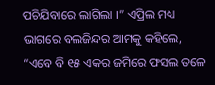ପଚିଯିବାରେ ଲାଗିଲା ।” ଏପ୍ରିଲ ମଧ୍ୟ ଭାଗରେ ବଲଜିନ୍ଦର ଆମକୁ କହିଲେ, “ଏବେ ବି ୧୫ ଏକର ଜମିରେ ଫସଲ ତଳେ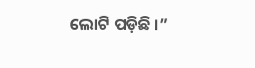ଲୋଟି ପଡ଼ିଛି ।”